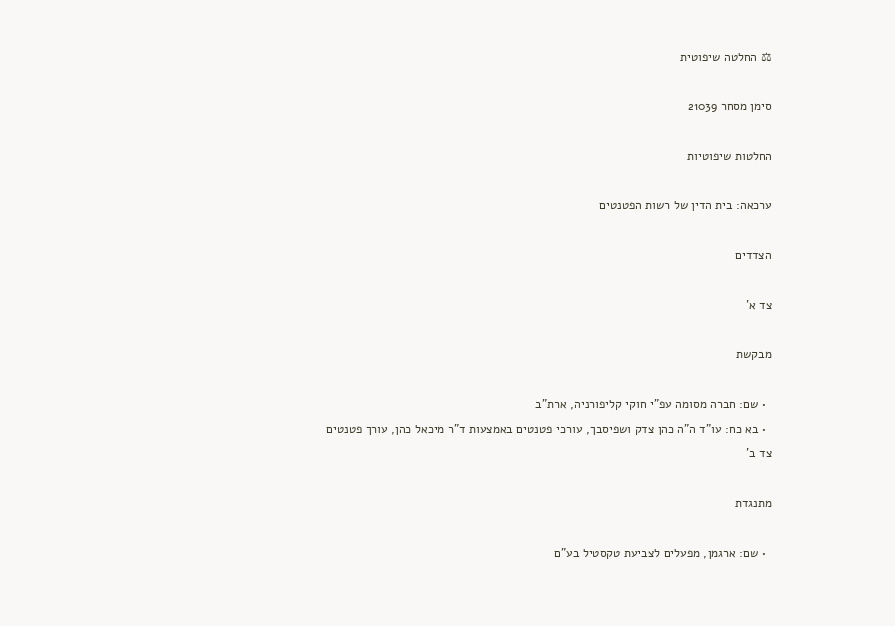⚖ החלטה שיפוטית

סימן מסחר 21039

החלטות שיפוטיות

ערכאה: בית הדין של רשות הפטנטים

הצדדים

צד א'

מבקשת

  • שם: חברה מסומה עפ"י חוקי קליפורניה, ארת"ב
  • בא כח: עו"ד ה"ה כהן צדק ושפיסבך, עורכי פטנטים באמצעות ד"ר מיכאל כהן, עורך פטנטים
צד ב'

מתנגדת

  • שם: ארגמן, מפעלים לצביעת טקסטיל בע"ם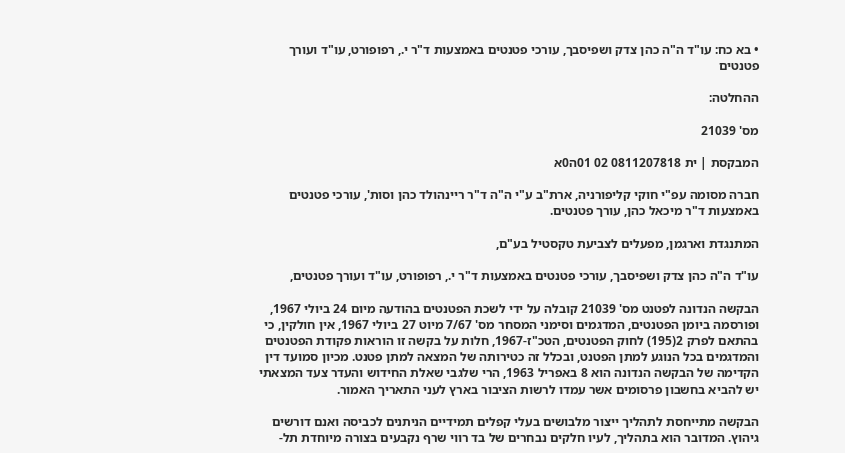• בא כח: עו"ד ה"ה כהן צדק ושפיסבך, עורכי פטנטים באמצעות ד"ר י., רפופורט, עו"ד ועורך פטנטים

ההחלטה:

מס' 21039

המבקסת | ית 0811207818 02 01ה0א

חברה מסומה עפ"י חוקי קליפורניה, ארת"ב ע"י ה"ה ד"ר ריינהולד כהן וסות', עורכי פטנטים באמצעות ד"ר מיכאל כהן, עורך פטנטים.

המתנגדת וארגמן, מפעלים לצביעת טקסטיל בע"ם,

עו"ד ה"ה כהן צדק ושפיסבך, עורכי פטנטים באמצעות ד"ר י., רפופורט, עו"ד ועורך פטנטים,

הבקשה הנדונה לפטנט מס' 21039 קובלה על ידי לשכת הפטנטים בהודעה מיום 24 ביולי 1967, ופורסמה ביומן הפטנטים, המדגמים וסימני המסחר מס' 7/67 מיוט 27 ביולי 1967, אין חולקין, כי בהתאם לפרק 2(195) לחוק הפטנטים, הטכ"ז-1967, חלות על בקשה זו הוראות פקודת הפטנטים והמדגמים בכל הנוגע למתן הפטנט, ובכלל זה כטירותה של המצאה למתן פטנט. מכיון סמועד דין הקדימה של הבקשה הנדונה הוא 8 באפריל 1963, הרי שלגבי שאלת החידוש והעדר צעד המצאתי יש להביא בחשבון פרסומים אשר עמדו לרשות הציבור בארץ לעני התאריך האמור.

הבקשה מתייחסת לתהליך ייצור מלבושים בעלי קפלים תמידיים הניתנים לכביסה ואנם דורשים גיהוץ. המדובר הוא בתהליך, לעיו חלקים נבחרים של בד רווי שרף נקבעים בצורה מיוחדת תל-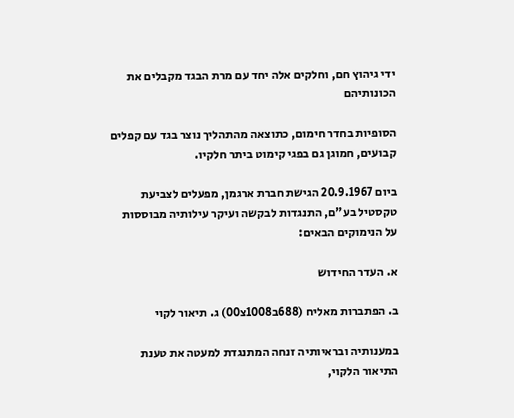ידי גיהוץ חם, וחלקים אלה יחד עם מרת הבגד מקבלים את הכונותיהם

הסופיות בחדר חימום, כתוצאה מהתהליך נוצר בגד עם קפלים קבועים, חמוגן גם בפגי קימוט ביתר חלקיו.

ביום 20.9.1967 הגישת חברת ארגמן, מפעלים לצביעת טקסטיל בע"ם, התנגדות לבקשה ועיקר עילותיה מבוססות על הנימוקים הבאים:

א. העדר החידוש

ב. הפתברות מאליח (688ב1008צ00) ג. תיאור לקוי

במענותיה ובראיותיה זנחה המתנגדת למעטה את טענת התיאור הלקוי,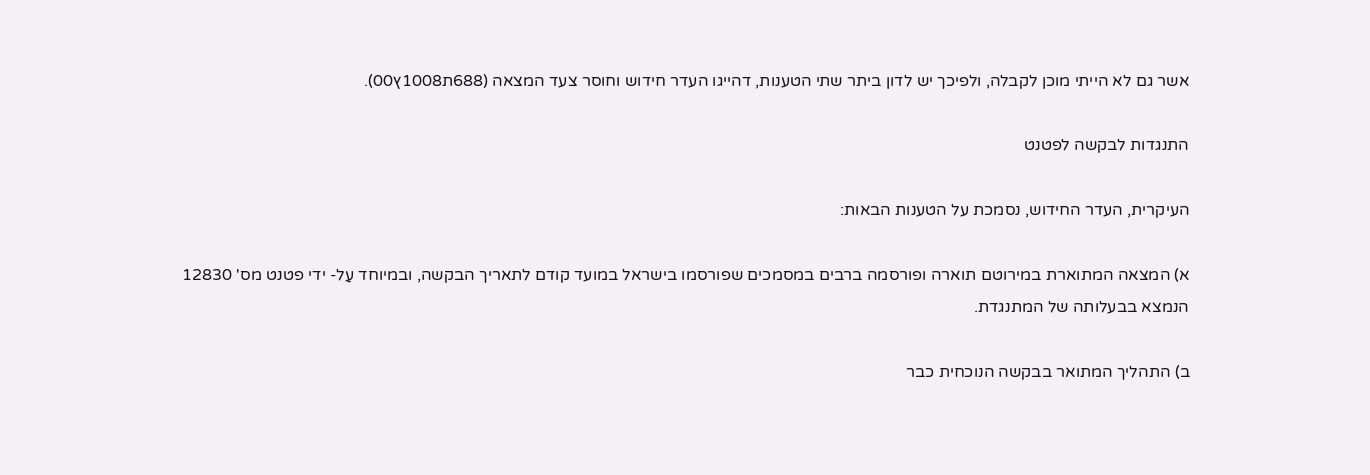אשר גם לא הייתי מוכן לקבלה, ולפיכך יש לדון ביתר שתי הטענות, דהייגו העדר חידוש וחוסר צעד המצאה (688ת1008ץ00).

התנגדות לבקשה לפטנט

העיקרית, העדר החידוש, נסמכת על הטענות הבאות:

א) המצאה המתוארת במירוטם תוארה ופורסמה ברבים במסמכים שפורסמו בישראל במועד קודם לתאריך הבקשה, ובמיוחד עַל- ידי פטנט מס' 12830 הנמצא בבעלותה של המתנגדת.

ב) התהליך המתואר בבקשה הנוכחית כבר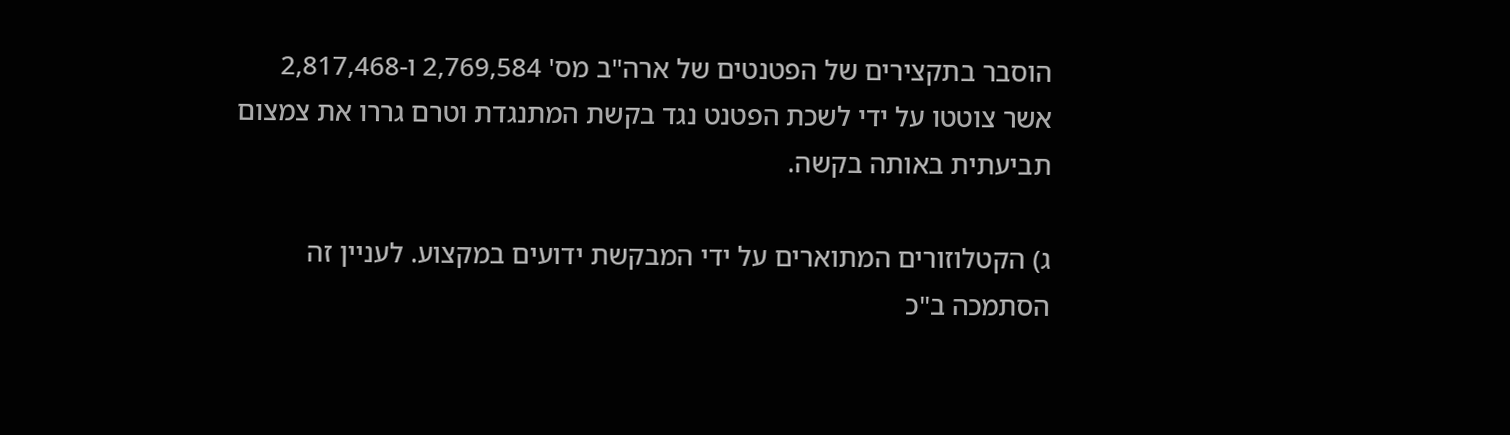הוסבר בתקצירים של הפטנטים של ארה"ב מס' 2,769,584 ו-2,817,468 אשר צוטטו על ידי לשכת הפטנט נגד בקשת המתנגדת וטרם גררו את צמצום תביעתית באותה בקשה.

ג) הקטלוזורים המתוארים על ידי המבקשת ידועים במקצוע. לעניין זה הסתמכה ב"כ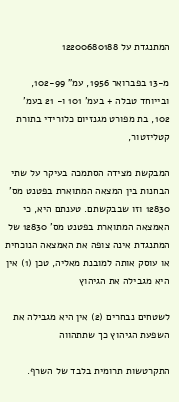המתנגדת על 12200680188

מ-13 בפברואר 1956, עמ" 102-99, ובייוחד טבלה + בעמ' 101 ו- 21 בעמ' 102, בת מפורט מגנזיום כלורידי בתורת קטליזטור,

המבקשת מצידה הסתמכה בעיקר על שתי הבחנות בין המצאה המתוארת בפטנט מס' 12830 וזו שבבקשתם. טענתם היא, כי האמצאה המתוארת בפטנט מס' 12830 של המתנגדת אינה צופה את האמצאה הנוכחית או עוסק אותה למובנת מאליה, טכן (1) אין היא מגבילה את הגיהוץ

לשטחים נבחרים (2) אין היא מגבילה את השפעת הגיהוץ כך שתתהווה

התקרטשות תרומית בלבד של השרף.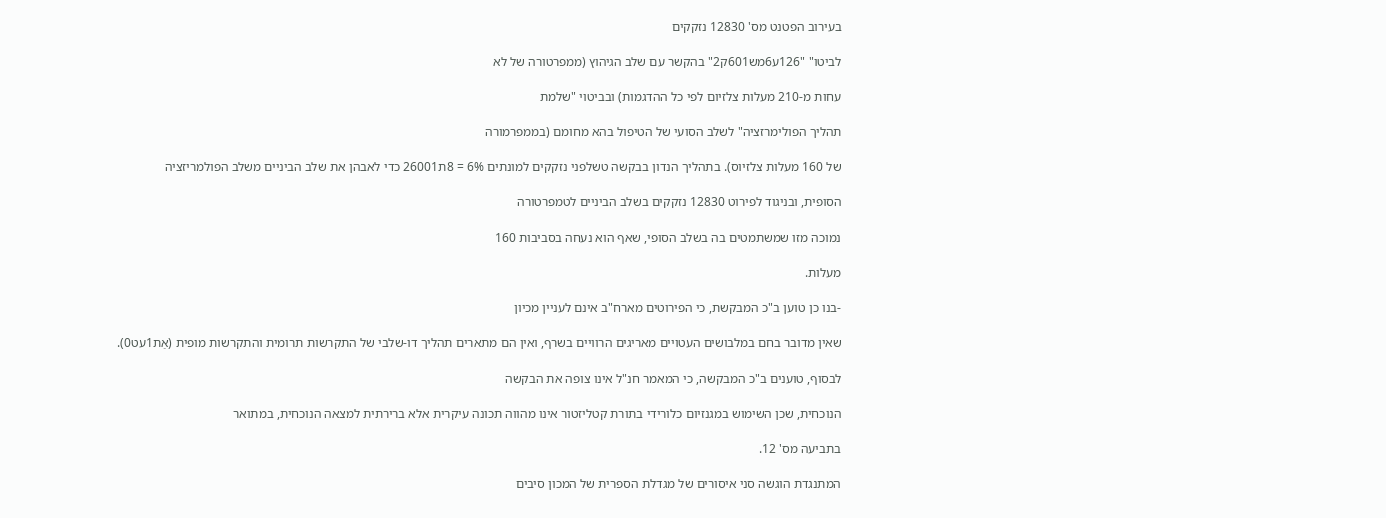בעירוב הפטנט מס' 12830 נזקקים

לביטו" "126ע6מש601ק2" בהקשר עם שלב הגיהוץ (ממפרטורה של לא

עחות מ-210 מעלות צלזיום לפי כל ההדגמות) ובביטוי "שלמת

תהליך הפולימרזציה" לשלב הסועי של הטיפול בהא מחומם (בממפרמורה

של 160 מעלות צלזיוס). בתהליך הנדון בבקשה טשלפני נזקקים למונתים 6% = 8ת26001 כדי לאבהן את שלב הביניים משלב הפולמריזציה

הסופית, ובניגוד לפירוט 12830 נזקקים בשלב הביניים לטמפרטורה

נמוכה מזו שמשתמטים בה בשלב הסופי, שאף הוא נעחה בסביבות 160

מעלות.

-בנו כן טוען ב"כ המבקשת, כי הפירוטים מארח"ב אינם לעניין מכיון

שאין מדובר בחם במלבושים העטויים מאריגים הרוויים בשרף, ואין הם מתארים תהליך דו-שלבי של התקרשות תרומית והתקרשות מופית (אַת1עט0).

לבסוף, טוענים ב"כ המבקשה, כי המאמר חנ"ל אינו צופה את הבקשה

הנוכחית, שכן השימוש במגנזיום כלורידי בתורת קטליזטור אינו מהווה תכונה עיקרית אלא ברירתית למצאה הנוכחית, במתואר

בתביעה מס' 12.

המתנגדת הוגשה סני איסורים של מגדלת הספרית של המכון סיבים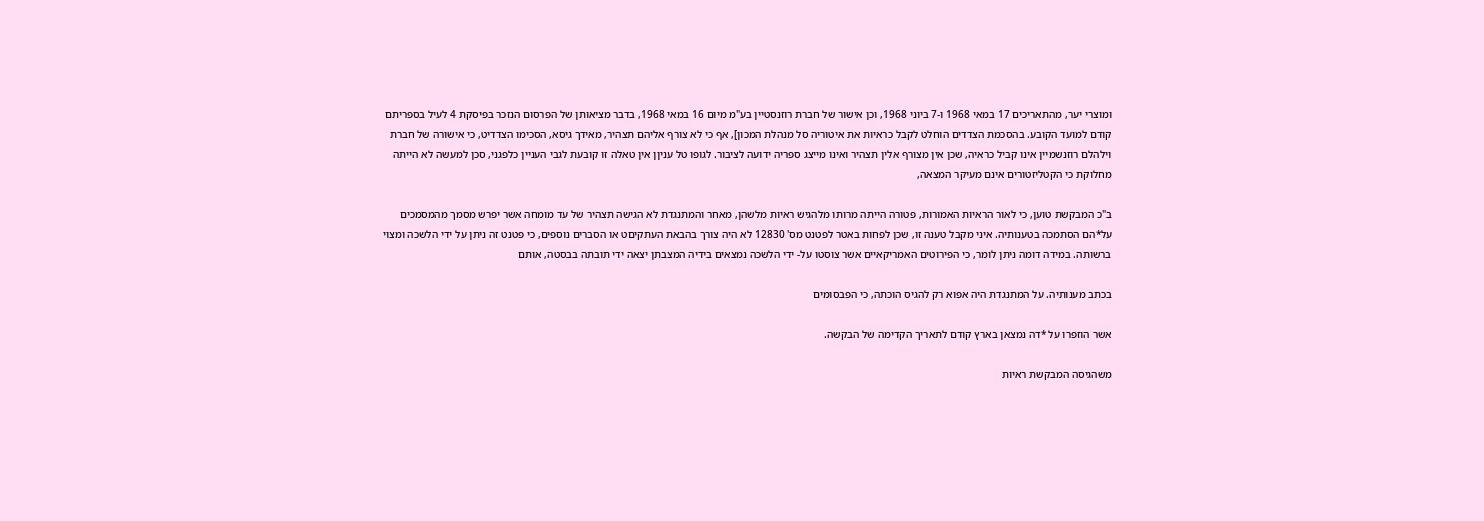ומוצרי יער, מהתאריכים 17 במאי 1968 ו-7 ביוני 1968, וכן אישור של חברת רוזנסטיין בע"מ מיום 16 במאי 1968, בדבר מציאותן של הפרסום הנזכר בפיסקת 4 לעיל בספריתם קודם למועד הקובע. בהסכמת הצדדים הוחלט לקבל כראיות את איטוריה סל מנהלת המכון], אף כי לא צורף אליהם תצהיר, מאידך גיסא, הסכימו הצדדיט, כי אישורה של חברת וילהלם רוזנשמיין אינו קביל כראיה, שכן אין מצורף אלין תצהיר ואינו מייצג ספריה ידועה לציבור. לגופו טל עניןן אין טאלה זו קובעת לגבי העניין כלפגני, סכן למעשה לא הייתה מחלוקת כי הקטליזטורים אינם מעיקר המצאה,

ב"כ המבקשת טוען, כי לאור הראיות האמורות, פטורה הייתה מרותו מלהגיש ראיות מלשהן, מאחר והמתנגדת לא הגישה תצהיר של עד מומחה אשר יפרש מסמך מהמסמכים על*הם הסתמכה בטענותיה. איני מקבל טענה זו, שכן לפחות באטר לפטנט מס' 12830 לא היה צורך בהבאת העתקיםט או הסברים נוספים, כי פטנט זה ניתן על ידי הלשכה ומצוי ברשותה. במידה דומה ניתן לומר, כי הפירוטים האמריקאיים אשר צוסטו על- ידי הלשכה נמצאים בידיה המצבתן יצאה ידי תובתה בבסטה, אותם

בכתב מענותיה. על המתנגדת היה אפוא רק להגיס הוכתה, כי הפבסומים

אשר הוזפרו על *דה נמצאן בארץ קודם לתאריך הקדימה של הבקשה.

משהגיסה המבקשת ראיות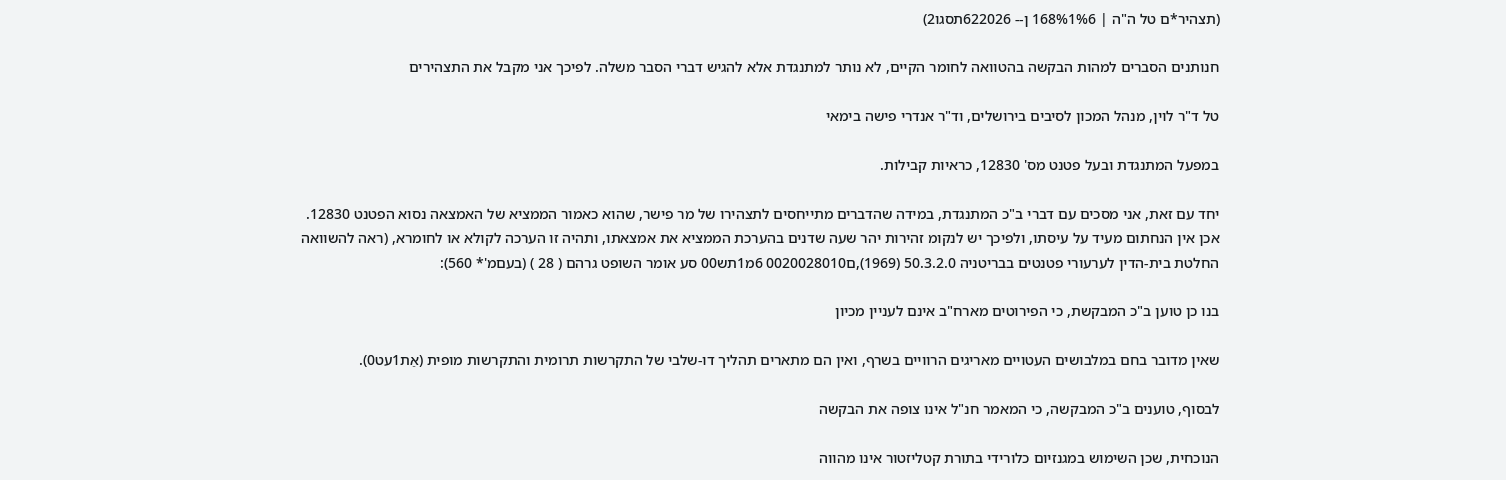(תצהיר*ם טל ה"ה | 168%1%6 ן-- 622026תסגו2)

חנותנים הסברים למהות הבקשה בהטוואה לחומר הקיים, לא נותר למתנגדת אלא להגיש דברי הסבר משלה. לפיכך אני מקבל את התצהירים

טל ד"ר לוין, מנהל המכון לסיבים בירושלים, וד"ר אנדרי פישה בימאי

במפעל המתנגדת ובעל פטנט מס' 12830, כראיות קבילות.

יחד עם זאת, אני מסכים עם דברי ב"כ המתנגדת, במידה שהדברים מתייחסים לתצהירו של מר פישר, שהוא כאמור הממציא של האמצאה נסוא הפטנט 12830. אכן אין הנחתום מעיד על עיסתו, ולפיכך יש לנקומ זהירות יהר שעה שדנים בהערכת הממציא את אמצאתו, ותהיה זו הערכה לקולא או לחומרא, (ראה להשוואה החלטת בית-הדין לערעורי פטנטים בבריטניה 50.3.2.0 (1969),ם0020028010 6מ1תש00 סע אומר השופט גרהם ( 28 ) (בעםמ'* 560):

בנו כן טוען ב"כ המבקשת, כי הפירוטים מארח"ב אינם לעניין מכיון

שאין מדובר בחם במלבושים העטויים מאריגים הרוויים בשרף, ואין הם מתארים תהליך דו-שלבי של התקרשות תרומית והתקרשות מופית (אַת1עט0).

לבסוף, טוענים ב"כ המבקשה, כי המאמר חנ"ל אינו צופה את הבקשה

הנוכחית, שכן השימוש במגנזיום כלורידי בתורת קטליזטור אינו מהווה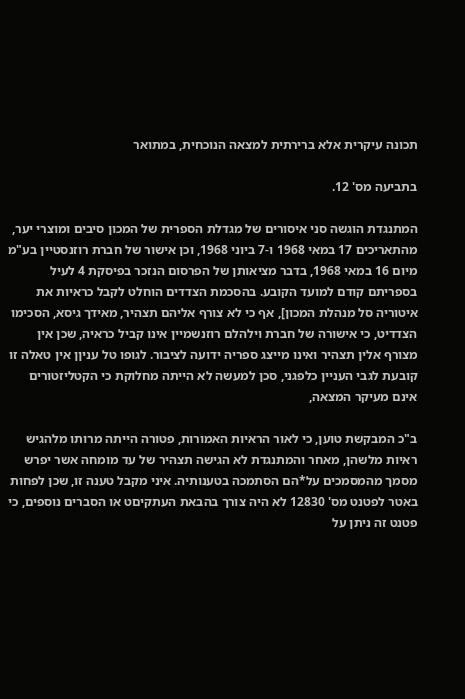תכונה עיקרית אלא ברירתית למצאה הנוכחית, במתואר

בתביעה מס' 12.

המתנגדת הוגשה סני איסורים של מגדלת הספרית של המכון סיבים ומוצרי יער, מהתאריכים 17 במאי 1968 ו-7 ביוני 1968, וכן אישור של חברת רוזנסטיין בע"מ מיום 16 במאי 1968, בדבר מציאותן של הפרסום הנזכר בפיסקת 4 לעיל בספריתם קודם למועד הקובע. בהסכמת הצדדים הוחלט לקבל כראיות את איטוריה סל מנהלת המכון], אף כי לא צורף אליהם תצהיר, מאידך גיסא, הסכימו הצדדיט, כי אישורה של חברת וילהלם רוזנשמיין אינו קביל כראיה, שכן אין מצורף אלין תצהיר ואינו מייצג ספריה ידועה לציבור. לגופו טל עניןן אין טאלה זו קובעת לגבי העניין כלפגני, סכן למעשה לא הייתה מחלוקת כי הקטליזטורים אינם מעיקר המצאה,

ב"כ המבקשת טוען, כי לאור הראיות האמורות, פטורה הייתה מרותו מלהגיש ראיות מלשהן, מאחר והמתנגדת לא הגישה תצהיר של עד מומחה אשר יפרש מסמך מהמסמכים על*הם הסתמכה בטענותיה. איני מקבל טענה זו, שכן לפחות באטר לפטנט מס' 12830 לא היה צורך בהבאת העתקיםט או הסברים נוספים, כי פטנט זה ניתן על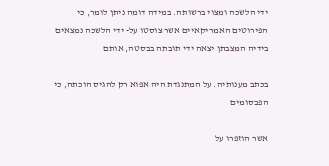ידי הלשכה ומצוי ברשותה. במידה דומה ניתן לומר, כי הפירוטים האמריקאיים אשר צוסטו על- ידי הלשכה נמצאים בידיה המצבתן יצאה ידי תובתה בבסטה, אותם

בכתב מענותיה. על המתנגדת היה אפוא רק להגיס הוכתה, כי הפבסומים

אשר הוזפרו על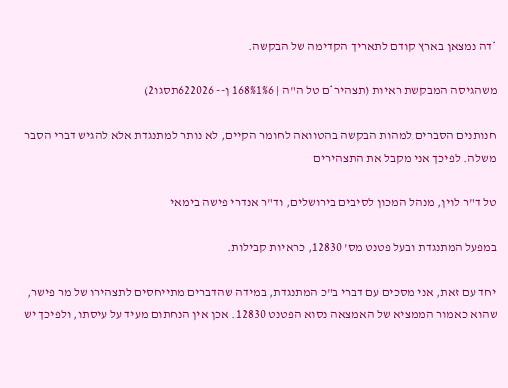*דה נמצאן בארץ קודם לתאריך הקדימה של הבקשה.

משהגיסה המבקשת ראיות (תצהיר*ם טל ה"ה | 168%1%6 ן-- 622026תסגו2)

חנותנים הסברים למהות הבקשה בהטוואה לחומר הקיים, לא נותר למתנגדת אלא להגיש דברי הסבר משלה. לפיכך אני מקבל את התצהירים

טל ד"ר לוין, מנהל המכון לסיבים בירושלים, וד"ר אנדרי פישה בימאי

במפעל המתנגדת ובעל פטנט מס' 12830, כראיות קבילות.

יחד עם זאת, אני מסכים עם דברי ב"כ המתנגדת, במידה שהדברים מתייחסים לתצהירו של מר פישר, שהוא כאמור הממציא של האמצאה נסוא הפטנט 12830. אכן אין הנחתום מעיד על עיסתו, ולפיכך יש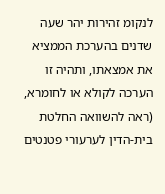לנקומ זהירות יהר שעה שדנים בהערכת הממציא את אמצאתו, ותהיה זו הערכה לקולא או לחומרא, (ראה להשוואה החלטת בית-הדין לערעורי פטנטים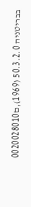בבריטניה 50.3.2.0 (1969),ם0020028010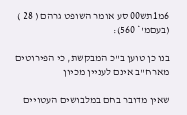6מ1תש00 סע אומר השופט גרהם ( 28 ) (בעםמ'* 560):

בנו כן טוען ב"כ המבקשת, כי הפירוטים מארח"ב אינם לעניין מכיון

שאין מדובר בחם במלבושים העטויים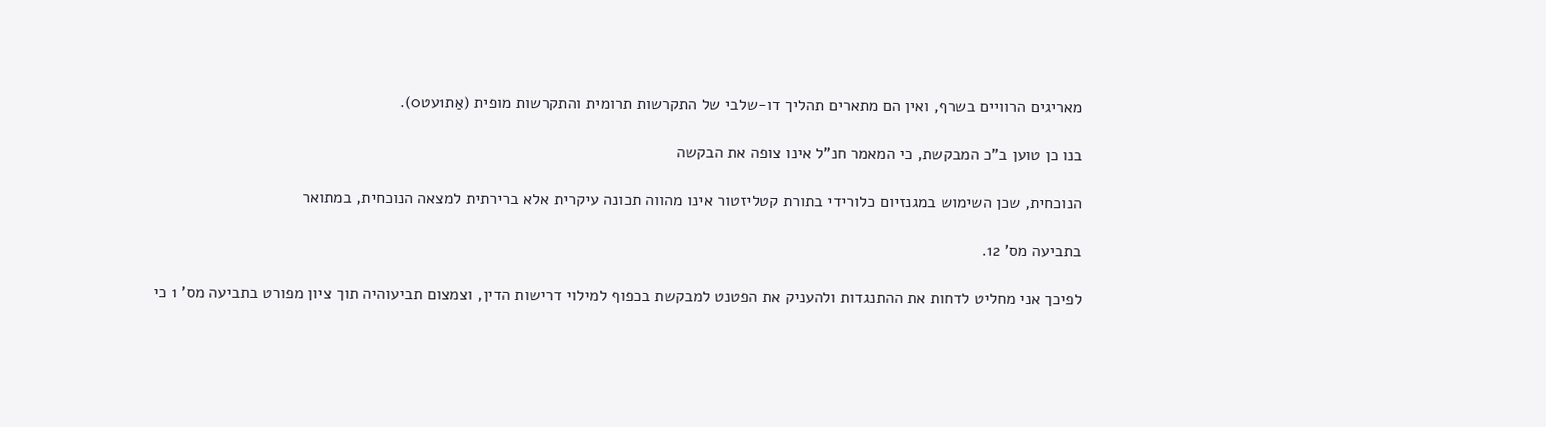מאריגים הרוויים בשרף, ואין הם מתארים תהליך דו-שלבי של התקרשות תרומית והתקרשות מופית (אַת1עט0).

בנו כן טוען ב"כ המבקשת, כי המאמר חנ"ל אינו צופה את הבקשה

הנוכחית, שכן השימוש במגנזיום כלורידי בתורת קטליזטור אינו מהווה תכונה עיקרית אלא ברירתית למצאה הנוכחית, במתואר

בתביעה מס' 12.

לפיכך אני מחליט לדחות את ההתנגדות ולהעניק את הפטנט למבקשת בכפוף למילוי דרישות הדין, וצמצום תביעוהיה תוך ציון מפורט בתביעה מס' 1 כי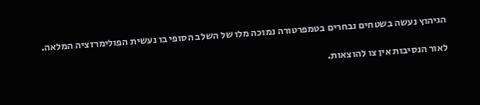הגיהוץ נעשה בשטחים נבחרים בטמפרטורה נמוכה מלו של השלב הסופי בו נעשית הפולימרזציה המלאה.

לאור הנסיבות אין צו להוצאות.